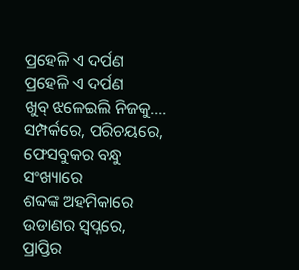ପ୍ରହେଳି ଏ ଦର୍ପଣ
ପ୍ରହେଳି ଏ ଦର୍ପଣ
ଖୁବ୍ ଝଳେଇଲି ନିଜକୁ....
ସମ୍ପର୍କରେ, ପରିଚୟରେ,
ଫେସବୁକର ବନ୍ଧୁ ସଂଖ୍ୟାରେ
ଶବ୍ଦଙ୍କ ଅହମିକାରେ
ଉଡାଣର ସ୍ୱପ୍ନରେ,
ପ୍ରାପ୍ତିର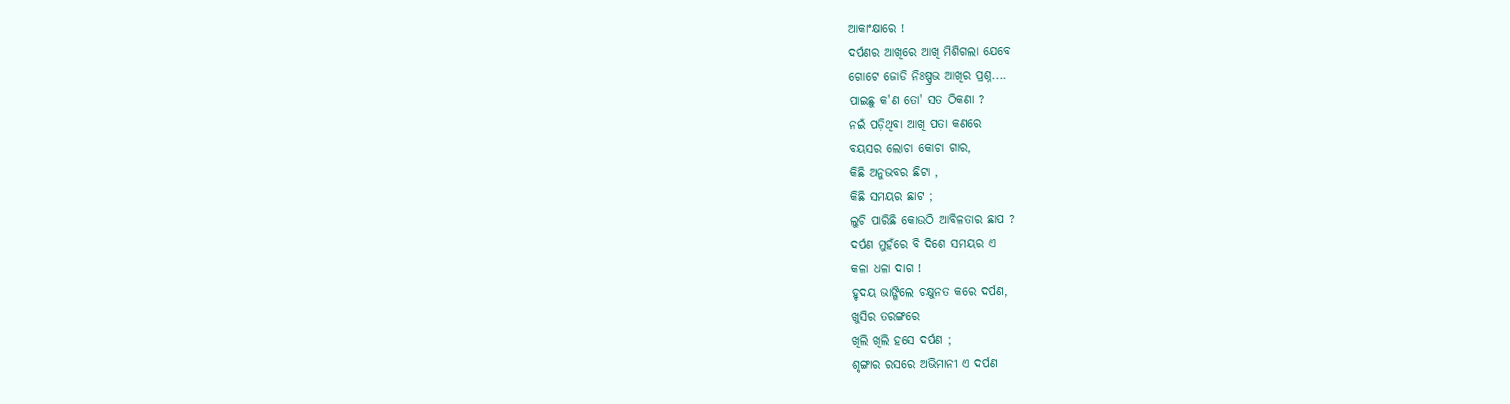ଆକାଂକ୍ଷାରେ !
ଦର୍ପଣର ଆଖିରେ ଆଖି ମିଶିଗଲା ଯେବେ
ଗୋଟେ ଜୋଡି ନିଃଷ୍ପ୍ରଭ ଆଖିର ପ୍ରଶ୍ନ....
ପାଇଛୁ କ'ଣ ତୋ' ସତ ଠିକଣା ?
ନଇଁ ପଡ଼ିଥିବା ଆଖି ପତା କଣରେ
ବୟସର ଲୋଚା କୋଚା ଗାର,
କିଛି ଅନୁଭବର ଛିଟା ,
କିଛି ସମୟର ଛାଟ ;
ଲୁଚି ପାରିଛି କୋଉଠି ଆବିଳତାର ଛାପ ?
ଦର୍ପଣ ମୁହଁରେ ବି ଦିଶେ ସମୟର ଏ
କଳା ଧଳା ଦାଗ !
ହୃଦୟ ଭାଙ୍ଗିଲେ ଚକ୍ଷୁନତ କରେ ଦର୍ପଣ,
ଖୁସିର ତରଙ୍ଗରେ
ଖିଲି ଖିଲି ହସେ ଦର୍ପଣ ;
ଶୃଙ୍ଗାର ରସରେ ଅଭିମାନୀ ଏ ଦର୍ପଣ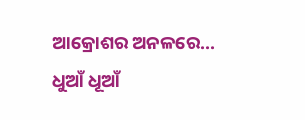ଆକ୍ରୋଶର ଅନଳରେ... ଧୁଆଁ ଧୂଆଁ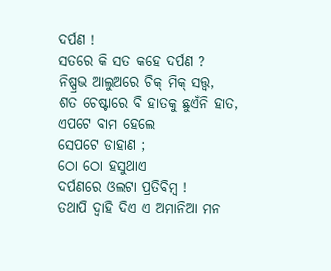ଦର୍ପଣ !
ସତରେ କି ସତ କହେ ଦର୍ପଣ ?
ନିଷ୍ପ୍ରଭ ଆଲୁଅରେ ଚିକ୍ ମିକ୍ ସତ୍ତ୍ଵ,
ଶତ ଚେଷ୍ଟାରେ ବି ହାତକୁ ଛୁଏଁନି ହାତ,
ଏପଟେ ବାମ ହେଲେ
ସେପଟେ ଡାହାଣ ;
ଠୋ ଠୋ ହସୁଥାଏ
ଦର୍ପଣରେ ଓଲଟା ପ୍ରତିବିମ୍ବ !
ତଥାପି ଦ୍ୱାହି ଦିଏ ଏ ଅମାନିଆ ମନ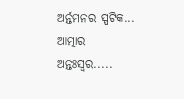ଅର୍ନ୍ତମନର ସ୍ପଟିକ...
ଆତ୍ମାର ଅନ୍ତଃସ୍ବର.....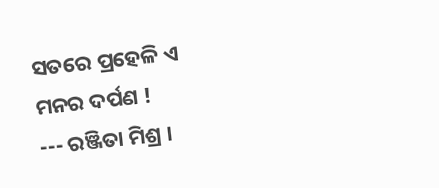ସତରେ ପ୍ରହେଳି ଏ ମନର ଦର୍ପଣ !
--- ରଞ୍ଜିତା ମିଶ୍ର ।